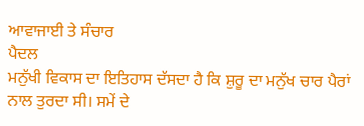ਆਵਾਜਾਈ ਤੇ ਸੰਚਾਰ
ਪੈਦਲ
ਮਨੁੱਖੀ ਵਿਕਾਸ ਦਾ ਇਤਿਹਾਸ ਦੱਸਦਾ ਹੈ ਕਿ ਸ਼ੁਰੂ ਦਾ ਮਨੁੱਖ ਚਾਰ ਪੈਰਾਂ ਨਾਲ ਤੁਰਦਾ ਸੀ। ਸਮੇਂ ਦੇ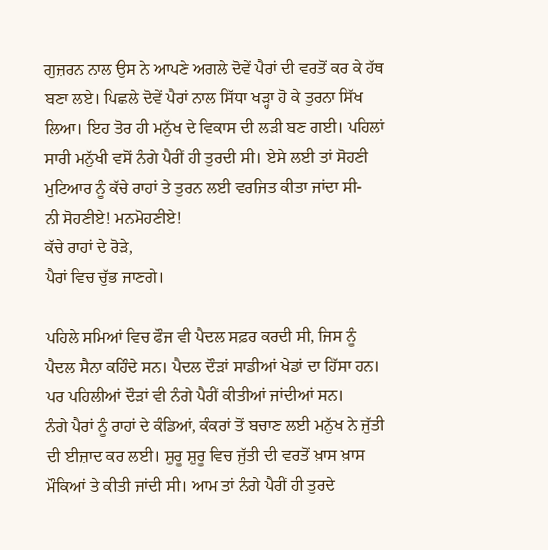ਗੁਜ਼ਰਨ ਨਾਲ ਉਸ ਨੇ ਆਪਣੇ ਅਗਲੇ ਦੋਵੇਂ ਪੈਰਾਂ ਦੀ ਵਰਤੋਂ ਕਰ ਕੇ ਹੱਥ ਬਣਾ ਲਏ। ਪਿਛਲੇ ਦੋਵੇਂ ਪੈਰਾਂ ਨਾਲ ਸਿੱਧਾ ਖੜ੍ਹਾ ਹੋ ਕੇ ਤੁਰਨਾ ਸਿੱਖ ਲਿਆ। ਇਹ ਤੋਰ ਹੀ ਮਨੁੱਖ ਦੇ ਵਿਕਾਸ ਦੀ ਲੜੀ ਬਣ ਗਈ। ਪਹਿਲਾਂ ਸਾਰੀ ਮਨੁੱਖੀ ਵਸੋਂ ਨੰਗੇ ਪੈਰੀਂ ਹੀ ਤੁਰਦੀ ਸੀ। ਏਸੇ ਲਈ ਤਾਂ ਸੋਹਣੀ ਮੁਟਿਆਰ ਨੂੰ ਕੱਚੇ ਰਾਹਾਂ ਤੇ ਤੁਰਨ ਲਈ ਵਰਜਿਤ ਕੀਤਾ ਜਾਂਦਾ ਸੀ-
ਨੀ ਸੋਹਣੀਏ! ਮਨਮੋਹਣੀਏ!
ਕੱਚੇ ਰਾਹਾਂ ਦੇ ਰੋੜੇ,
ਪੈਰਾਂ ਵਿਚ ਚੁੱਭ ਜਾਣਗੇ।

ਪਹਿਲੇ ਸਮਿਆਂ ਵਿਚ ਫੌਜ ਵੀ ਪੈਦਲ ਸਫ਼ਰ ਕਰਦੀ ਸੀ, ਜਿਸ ਨੂੰ ਪੈਦਲ ਸੈਨਾ ਕਹਿੰਦੇ ਸਨ। ਪੈਦਲ ਦੌੜਾਂ ਸਾਡੀਆਂ ਖੇਡਾਂ ਦਾ ਹਿੱਸਾ ਹਨ। ਪਰ ਪਹਿਲੀਆਂ ਦੌੜਾਂ ਵੀ ਨੰਗੇ ਪੈਰੀਂ ਕੀਤੀਆਂ ਜਾਂਦੀਆਂ ਸਨ।
ਨੰਗੇ ਪੈਰਾਂ ਨੂੰ ਰਾਹਾਂ ਦੇ ਕੰਡਿਆਂ, ਕੰਕਰਾਂ ਤੋਂ ਬਚਾਣ ਲਈ ਮਨੁੱਖ ਨੇ ਜੁੱਤੀ ਦੀ ਈਜ਼ਾਦ ਕਰ ਲਈ। ਸ਼ੁਰੂ ਸ਼ੁਰੂ ਵਿਚ ਜੁੱਤੀ ਦੀ ਵਰਤੋਂ ਖ਼ਾਸ ਖ਼ਾਸ ਮੌਕਿਆਂ ਤੇ ਕੀਤੀ ਜਾਂਦੀ ਸੀ। ਆਮ ਤਾਂ ਨੰਗੇ ਪੈਰੀਂ ਹੀ ਤੁਰਦੇ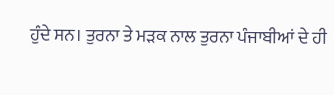ਹੁੰਦੇ ਸਨ। ਤੁਰਨਾ ਤੇ ਮੜਕ ਨਾਲ ਤੁਰਨਾ ਪੰਜਾਬੀਆਂ ਦੇ ਹੀ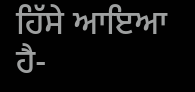ਹਿੱਸੇ ਆਇਆ ਹੈ-